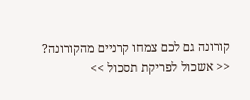קורונה גם לכם צמחו קרניים מהקורונה? << אשכול לפריקת תסכול >>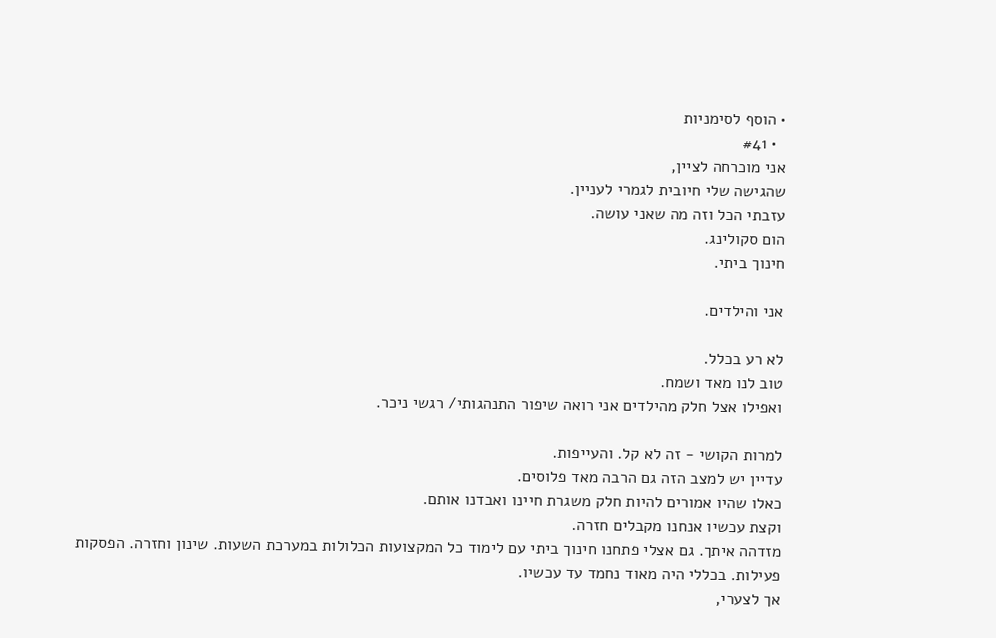• הוסף לסימניות
  • #41
אני מוכרחה לציין,
שהגישה שלי חיובית לגמרי לעניין.
עזבתי הכל וזה מה שאני עושה.
הום סקולינג.
חינוך ביתי.

אני והילדים.

לא רע בכלל.
טוב לנו מאד ושמח.
ואפילו אצל חלק מהילדים אני רואה שיפור התנהגותי/ רגשי ניכר.

למרות הקושי - זה לא קל. והעייפות.
עדיין יש למצב הזה גם הרבה מאד פלוסים.
כאלו שהיו אמורים להיות חלק משגרת חיינו ואבדנו אותם.
וקצת עכשיו אנחנו מקבלים חזרה.
מזדהה איתך. גם אצלי פתחנו חינוך ביתי עם לימוד כל המקצועות הכלולות במערכת השעות. שינון וחזרה. הפסקות פעילות. בכללי היה מאוד נחמד עד עכשיו.
אך לצערי,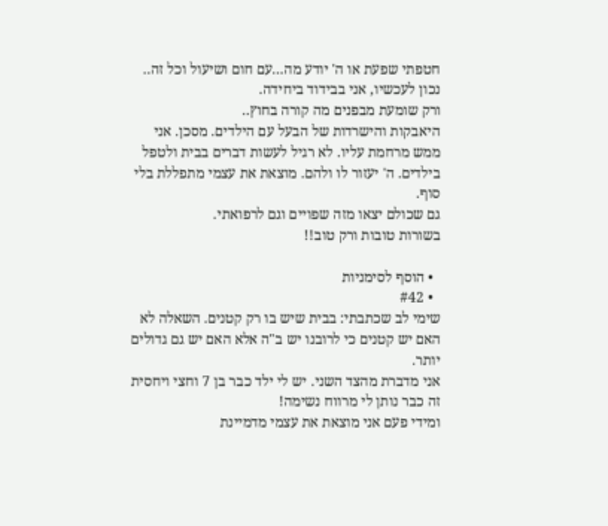חטפתי שפעת או ה' יודע מה...עם חום ושיעול וכל זה..
נכון לעכשיו, אני בבידוד ביחידה.
ורק שומעת מבפנים מה קורה בחוץ..
היאבקות והישרדות של הבעל עם הילדים. מסכן. אני ממש מרחמת עליו. לא רגיל לעשות דברים בבית ולטפל בילדים. ה' יעזור לו ולהם. מוצאת את עצמי מתפללת בלי סוף.
גם שכולם יצאו מזה שפויים וגם לרפואתי.
בשורות טובות ורק טוב!!

  • הוסף לסימניות
  • #42
שימי לב שכתבתי: בבית שיש בו רק קטנים. השאלה לא האם יש קטנים כי לרובנו יש ב"ה אלא האם יש גם גדולים יותר.
אני מדברת מהצד השני. יש לי ילד כבר בן 7 וחצי ויחסית זה כבר נותן לי מרווח נשימה!
ומידי פעם אני מוצאת את עצמי מדמיינת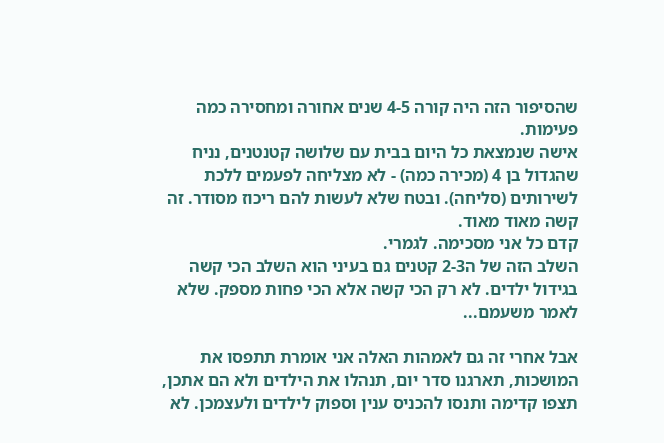שהסיפור הזה היה קורה 4-5 שנים אחורה ומחסירה כמה פעימות.
אישה שנמצאת כל היום בבית עם שלושה קטנטנים, נניח שהגדול בן 4 (מכירה כמה) - לא מצליחה לפעמים ללכת לשירותים (סליחה). ובטח שלא לעשות להם ריכוז מסודר. זה קשה מאוד מאוד.
קדם כל אני מסכימה. לגמרי.
השלב הזה של ה2-3 קטנים גם בעיני הוא השלב הכי קשה בגידול ילדים. לא רק הכי קשה אלא הכי פחות מספק. שלא לאמר משעמם...

אבל אחרי זה גם לאמהות האלה אני אומרת תתפסו את המושכות, תארגנו סדר יום, תנהלו את הילדים ולא הם אתכן, תצפו קדימה ותנסו להכניס ענין וספוק לילדים ולעצמכן. לא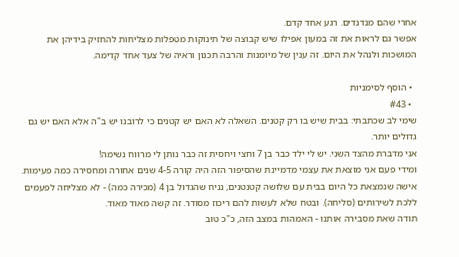אחרי שהם מנדנדים. רגע אחד קדם.
אפשר גם לראות את זה במעון אפילו שיש קבוצה של תינוקות מטפלות מצליחות להחזיק בידיהן את המושכות ולנהל את היום. זה ענין של מיומנות והרבה תכנון וראיה של צעד אחד קדימה.

  • הוסף לסימניות
  • #43
שימי לב שכתבתי: בבית שיש בו רק קטנים. השאלה לא האם יש קטנים כי לרובנו יש ב"ה אלא האם יש גם גדולים יותר.
אני מדברת מהצד השני. יש לי ילד כבר בן 7 וחצי ויחסית זה כבר נותן לי מרווח נשימה!
ומידי פעם אני מוצאת את עצמי מדמיינת שהסיפור הזה היה קורה 4-5 שנים אחורה ומחסירה כמה פעימות.
אישה שנמצאת כל היום בבית עם שלושה קטנטנים, נניח שהגדול בן 4 (מכירה כמה) - לא מצליחה לפעמים ללכת לשירותים (סליחה). ובטח שלא לעשות להם ריכוז מסודר. זה קשה מאוד מאוד.
תודה שאת מסבירה אותנו - האמהות במצב הזה, כ"כ טוב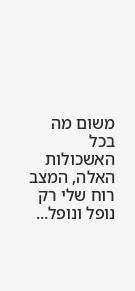משום מה בכל האשכולות האלה, המצב רוח שלי רק נופל ונופל...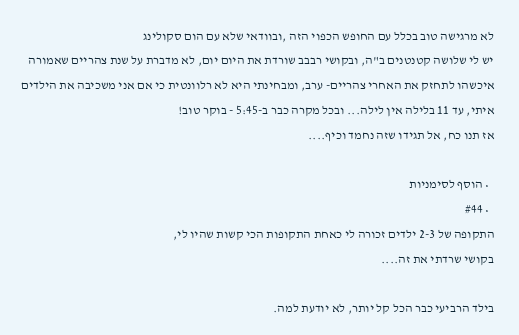לא מרגישה טוב בכלל עם החופש הכפוי הזה ,ובוודאי שלא עם הום סקולינג
יש לי שלושה קטנטנים ב"ה, ובקושי רבבב שורדת את היום יום, לא מדברת על שנת צהריים שאמורה איכשהו לתחזק את האחרי צהריים- ערב, ומבחינתי היא לא רלוונטית כי אם אני משכיבה את הילדים איתי, עד 11 בלילה אין לילה... ובכל מקרה כבר ב-5:45 - בוקר טוב!
אז תנו כח, אל תגידו שזה נחמד וכיף....

  • הוסף לסימניות
  • #44
התקופה של 2-3 ילדים זכורה לי כאחת התקופות הכי קשות שהיו לי,
בקושי שרדתי את זה....

בילד הרביעי כבר הכל קל יותר, לא יודעת למה.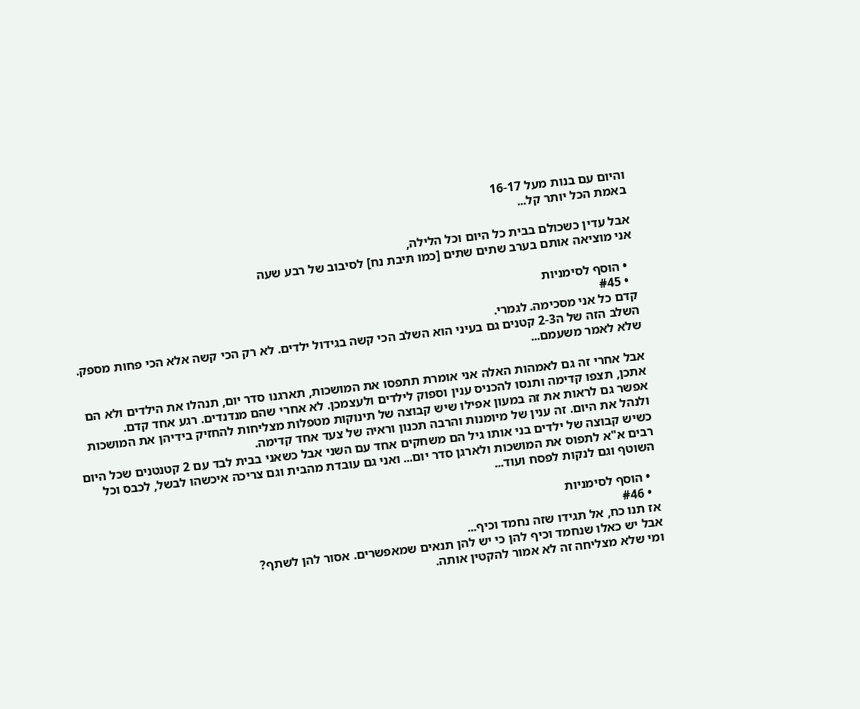והיום עם בנות מעל 16-17
באמת הכל יותר קל...

אבל עדין כשכולם בבית כל היום וכל הלילה,
אני מוציאה אותם בערב שתים שתים [כמו תיבת נח] לסיבוב של רבע שעה

  • הוסף לסימניות
  • #45
קדם כל אני מסכימה. לגמרי.
השלב הזה של ה2-3 קטנים גם בעיני הוא השלב הכי קשה בגידול ילדים. לא רק הכי קשה אלא הכי פחות מספק. שלא לאמר משעמם...

אבל אחרי זה גם לאמהות האלה אני אומרת תתפסו את המושכות, תארגנו סדר יום, תנהלו את הילדים ולא הם אתכן, תצפו קדימה ותנסו להכניס ענין וספוק לילדים ולעצמכן. לא אחרי שהם מנדנדים. רגע אחד קדם.
אפשר גם לראות את זה במעון אפילו שיש קבוצה של תינוקות מטפלות מצליחות להחזיק בידיהן את המושכות ולנהל את היום. זה ענין של מיומנות והרבה תכנון וראיה של צעד אחד קדימה.
כשיש קבוצה של ילדים בני אותו גיל הם משחקים אחד עם השני אבל כשאני בבית לבד עם 2 קטנטנים שכל היום רבים א"א לתפוס את המושכות ולארגן סדר יום... ואני גם עובדת מהבית וגם צריכה איכשהו לבשל, לכבס וכל השוטף וגם לנקות לפסח ועוד...

  • הוסף לסימניות
  • #46
אז תנו כח, אל תגידו שזה נחמד וכיף...
אבל יש כאלו שנחמד וכיף להן כי יש להן תנאים שמאפשרים. אסור להן לשתף?
ומי שלא מצליחה זה לא אמור להקטין אותה.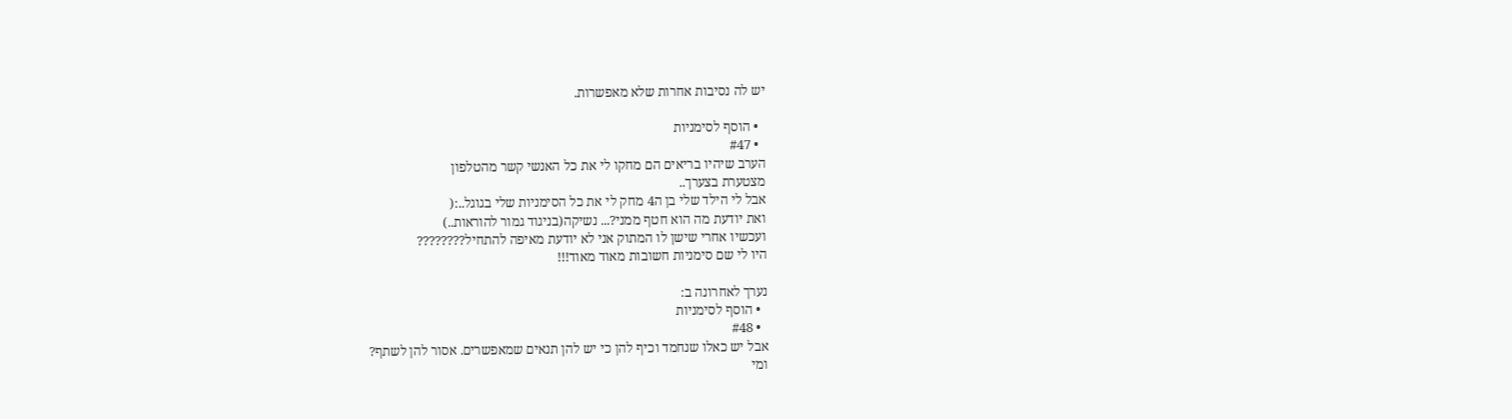יש לה נסיבות אחרות שלא מאפשרות.

  • הוסף לסימניות
  • #47
הערב שיהיו בריאים הם מחקו לי את כל האנשי קשר מהטלפון
מצטערת בצערך..
אבל לי הילד שלי בן ה4 מחק לי את כל הסימניות שלי בגוגל..:(
ואת יודעת מה הוא חטף ממני?... נשיקה(בניגוד גמור להוראות..)
ועכשיו אחרי שישן לו המתוק אני לא יודעת מאיפה להתחיל????????
היו לי שם סימניות חשובות מאוד מאוד!!!

נערך לאחרונה ב:
  • הוסף לסימניות
  • #48
אבל יש כאלו שנחמד וכיף להן כי יש להן תנאים שמאפשרים. אסור להן לשתף?
ומי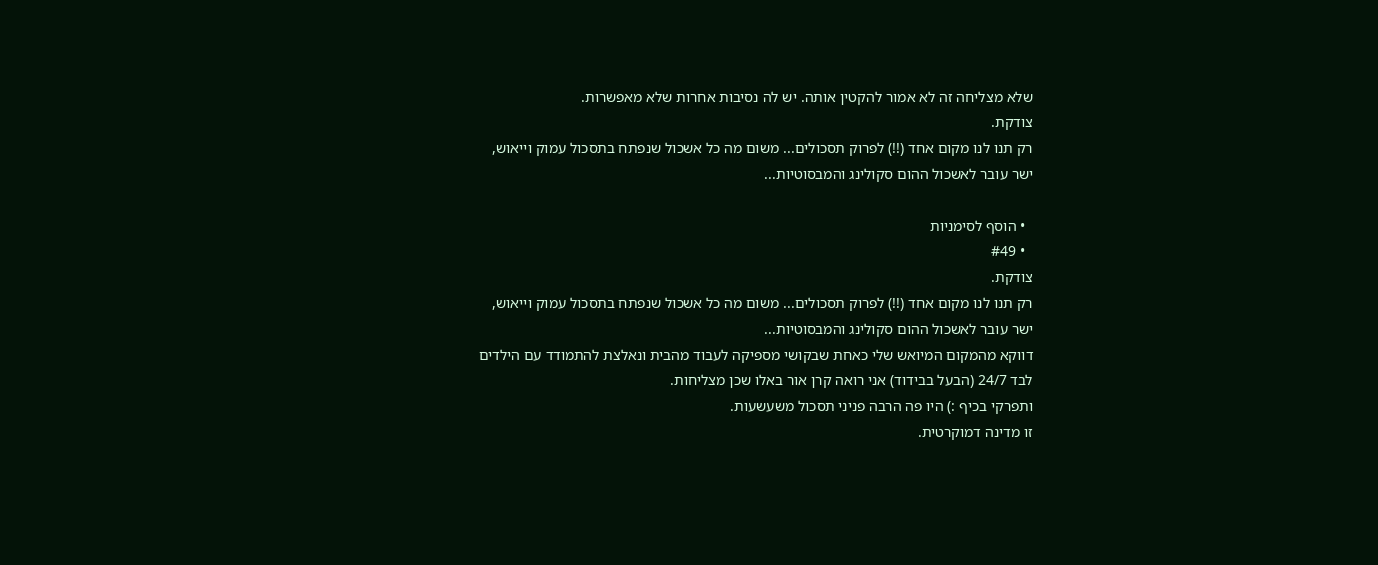שלא מצליחה זה לא אמור להקטין אותה. יש לה נסיבות אחרות שלא מאפשרות.
צודקת.
רק תנו לנו מקום אחד (!!) לפרוק תסכולים... משום מה כל אשכול שנפתח בתסכול עמוק וייאוש, ישר עובר לאשכול ההום סקולינג והמבסוטיות...

  • הוסף לסימניות
  • #49
צודקת.
רק תנו לנו מקום אחד (!!) לפרוק תסכולים... משום מה כל אשכול שנפתח בתסכול עמוק וייאוש, ישר עובר לאשכול ההום סקולינג והמבסוטיות...
דווקא מהמקום המיואש שלי כאחת שבקושי מספיקה לעבוד מהבית ונאלצת להתמודד עם הילדים לבד 24/7 (הבעל בבידוד) אני רואה קרן אור באלו שכן מצליחות.
ותפרקי בכיף :) היו פה הרבה פניני תסכול משעשעות.
זו מדינה דמוקרטית.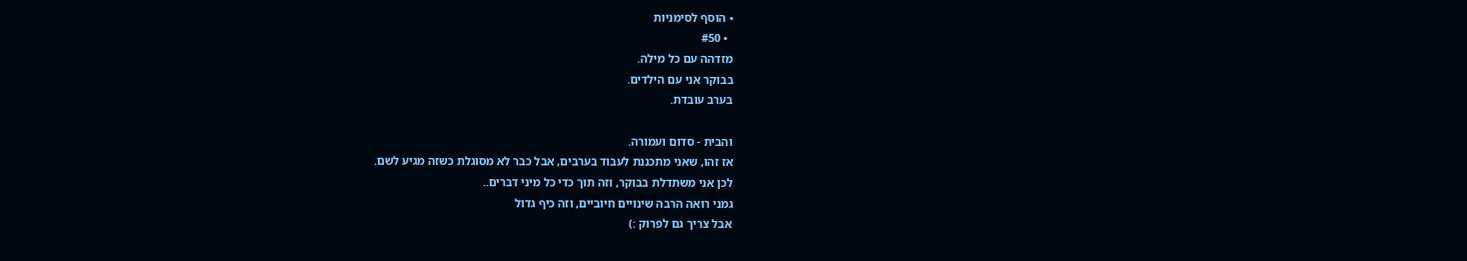• הוסף לסימניות
  • #50
מזדהה עם כל מילה.
בבוקר אני עם הילדים.
בערב עובדת.

והבית - סדום ועמורה.
אז זהו, שאני מתכננת לעבוד בערבים, אבל כבר לא מסוגלת כשזה מגיע לשם.
לכן אני משתדלת בבוקר, וזה תוך כדי כל מיני דברים..
גמני רואה הרבה שינויים חיוביים, וזה כיף גדול
אבל צריך גם לפרוק :)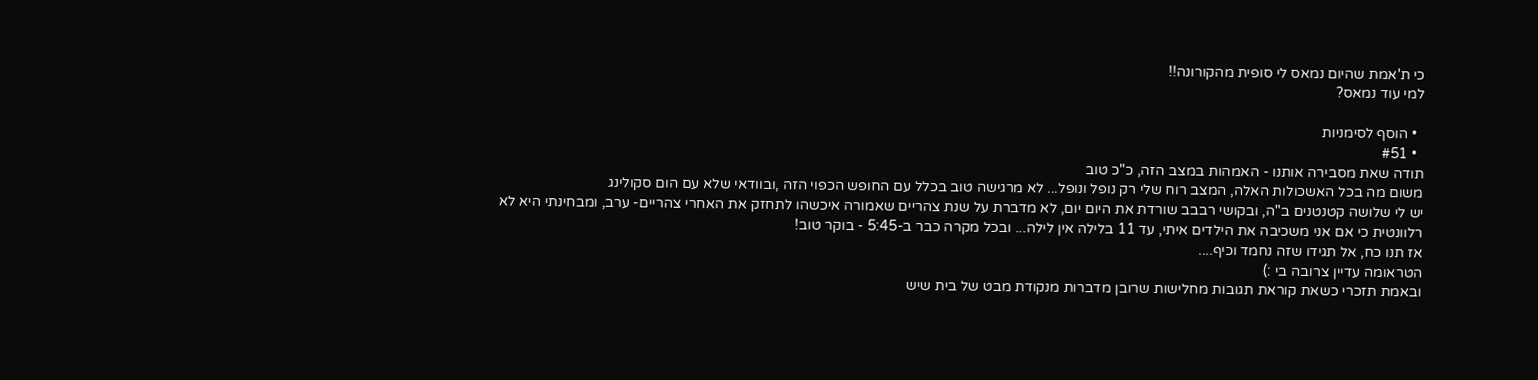כי ת'אמת שהיום נמאס לי סופית מהקורונה!!
למי עוד נמאס?

  • הוסף לסימניות
  • #51
תודה שאת מסבירה אותנו - האמהות במצב הזה, כ"כ טוב
משום מה בכל האשכולות האלה, המצב רוח שלי רק נופל ונופל... לא מרגישה טוב בכלל עם החופש הכפוי הזה ,ובוודאי שלא עם הום סקולינג
יש לי שלושה קטנטנים ב"ה, ובקושי רבבב שורדת את היום יום, לא מדברת על שנת צהריים שאמורה איכשהו לתחזק את האחרי צהריים- ערב, ומבחינתי היא לא רלוונטית כי אם אני משכיבה את הילדים איתי, עד 11 בלילה אין לילה... ובכל מקרה כבר ב-5:45 - בוקר טוב!
אז תנו כח, אל תגידו שזה נחמד וכיף....
הטראומה עדיין צרובה בי :)
ובאמת תזכרי כשאת קוראת תגובות מחלישות שרובן מדברות מנקודת מבט של בית שיש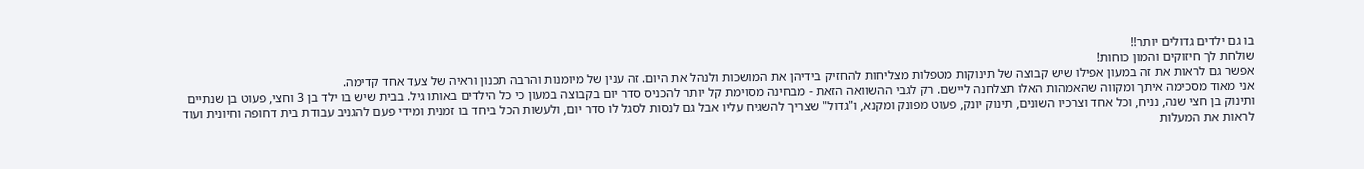בו גם ילדים גדולים יותר!!
שולחת לך חיזוקים והמון כוחות!
אפשר גם לראות את זה במעון אפילו שיש קבוצה של תינוקות מטפלות מצליחות להחזיק בידיהן את המושכות ולנהל את היום. זה ענין של מיומנות והרבה תכנון וראיה של צעד אחד קדימה.
אני מאוד מסכימה איתך ומקווה שהאמהות האלו תצלחנה ליישם. רק לגבי ההשוואה הזאת - מבחינה מסוימת קל יותר להכניס סדר יום בקבוצה במעון כי כל הילדים באותו גיל. בבית שיש בו ילד בן 3 וחצי, פעוט בן שנתיים ותינוק בן חצי שנה, נניח, וכל אחד וצרכיו השונים, תינוק יונק, פעוט מפונק ומקנא, ו"גדול" שצריך להשגיח עליו אבל גם לנסות לסגל לו סדר יום, ולעשות הכל ביחד בו זמנית ומידי פעם להגניב עבודת בית דחופה וחיונית ועוד לראות את המעלות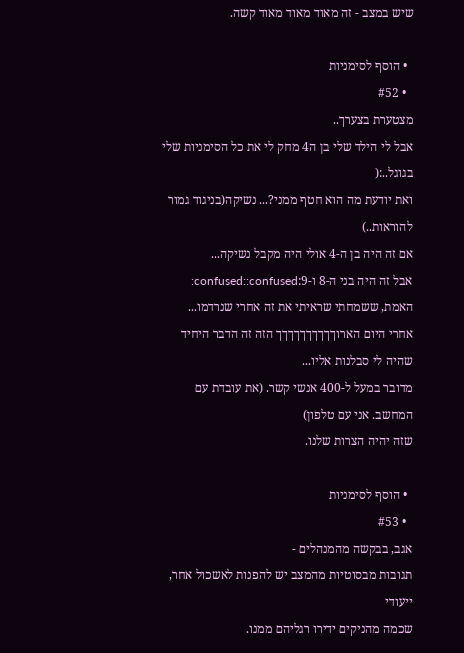שיש במצב - זה מאוד מאוד מאוד קשה.

  • הוסף לסימניות
  • #52
מצטערת בצערך..
אבל לי הילד שלי בן ה4 מחק לי את כל הסימניות שלי בגוגל..:(
ואת יודעת מה הוא חטף ממני?... נשיקה(בניגוד גמור להוראות..)
אם זה היה בן ה-4 אולי היה מקבל נשיקה...
אבל זה היה בני ה-8 ו-9:confused::confused: האמת, ששמחתי שראיתי את זה אחרי שנרדמו...
אחרי היום הארוךךךךךךךךךך הזה זה הדבר היחיד שהיה לי סבלנות אליו...
מדובר במעל ל-400 אנשי קשר. (את עובדת עם המחשב. אני עם טלפון)
שזה יהיה הצרות שלנו.

  • הוסף לסימניות
  • #53
אגב, בבקשה מהמנהלים -
תגובות מבסוטיות מהמצב יש להפנות לאשכול אחר, ייעודי
שכמה מהניקים ידירו רגליהם ממנו.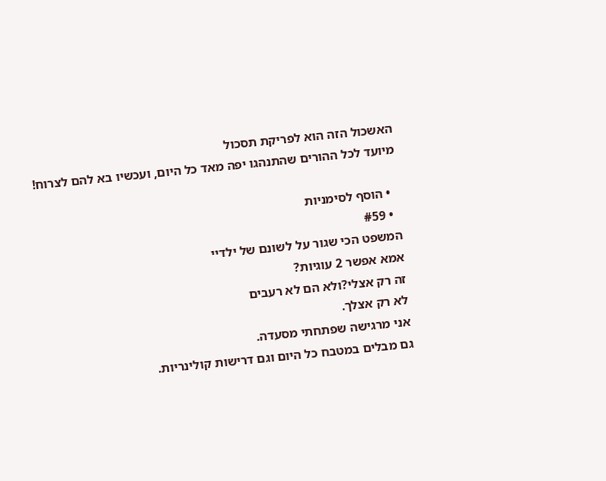האשכול הזה הוא לפריקת תסכול
מיועד לכל ההורים שהתנהגו יפה מאד כל היום, ועכשיו בא להם לצרוח!

  • הוסף לסימניות
  • #59
המשפט הכי שגור על לשונם של ילדיי
אמא אפשר 2 עוגיות?
זה רק אצלי?ולא הם לא רעבים
לא רק אצלך.
אני מרגישה שפתחתי מסעדה.
גם מבלים במטבח כל היום וגם דרישות קולינריות.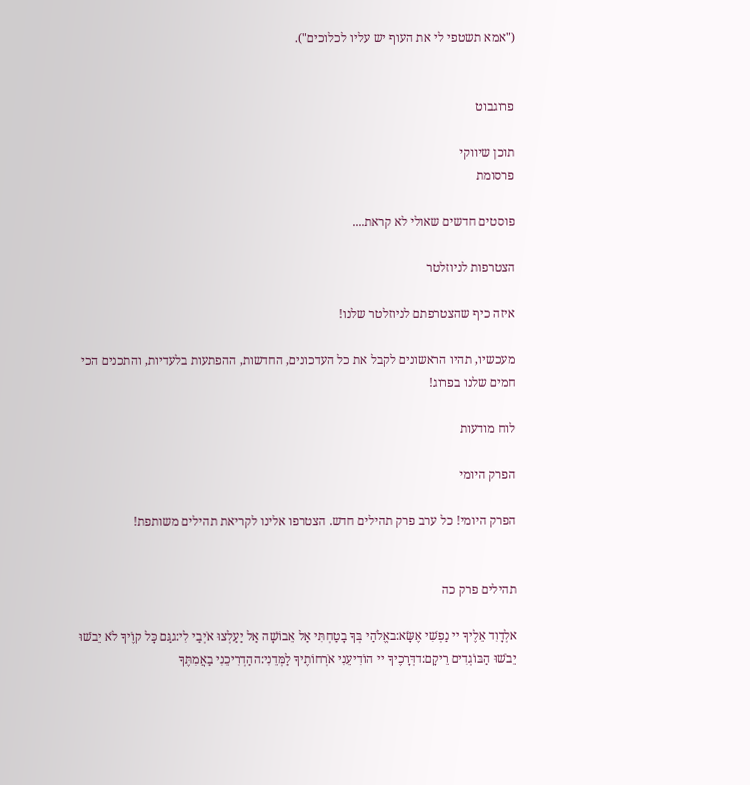("אמא תשטפי לי את העוף יש עליו לכלוכים").


פרוגבוט

תוכן שיווקי
פרסומת

פוסטים חדשים שאולי לא קראת....

הצטרפות לניוזלטר

איזה כיף שהצטרפתם לניוזלטר שלנו!

מעכשיו, תהיו הראשונים לקבל את כל העדכונים, החדשות, ההפתעות בלעדיות, והתכנים הכי חמים שלנו בפרוג!

לוח מודעות

הפרק היומי

הפרק היומי! כל ערב פרק תהילים חדש. הצטרפו אלינו לקריאת תהילים משותפת!


תהילים פרק כה

אלְדָוִד אֵלֶיךָ יי נַפְשִׁי אֶשָּׂא:באֱלֹהַי בְּךָ בָטַחְתִּי אַל אֵבוֹשָׁה אַל יַעַלְצוּ אֹיְבַי לִי:גגַּם כָּל קוֶֹיךָ לֹא יֵבֹשׁוּ יֵבֹשׁוּ הַבּוֹגְדִים רֵיקָם:דדְּרָכֶיךָ יי הוֹדִיעֵנִי אֹרְחוֹתֶיךָ לַמְּדֵנִי:ההַדְרִיכֵנִי בַאֲמִתֶּךָ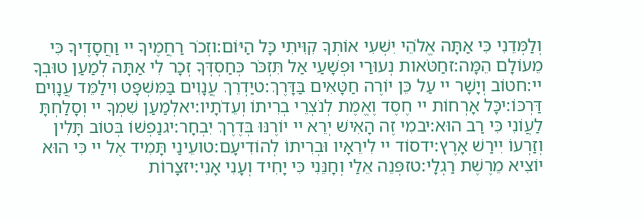וְלַמְּדֵנִי כִּי אַתָּה אֱלֹהֵי יִשְׁעִי אוֹתְךָ קִוִּיתִי כָּל הַיּוֹם:וזְכֹר רַחֲמֶיךָ יי וַחֲסָדֶיךָ כִּי מֵעוֹלָם הֵמָּה:זחַטֹּאות נְעוּרַי וּפְשָׁעַי אַל תִּזְכֹּר כְּחַסְדְּךָ זְכָר לִי אַתָּה לְמַעַן טוּבְךָ יי:חטוֹב וְיָשָׁר יי עַל כֵּן יוֹרֶה חַטָּאִים בַּדָּרֶךְ:טיַדְרֵךְ עֲנָוִים בַּמִּשְׁפָּט וִילַמֵּד עֲנָוִים דַּרְכּוֹ:יכָּל אָרְחוֹת יי חֶסֶד וֶאֱמֶת לְנֹצְרֵי בְרִיתוֹ וְעֵדֹתָיו:יאלְמַעַן שִׁמְךָ יי וְסָלַחְתָּ לַעֲוֹנִי כִּי רַב הוּא:יבמִי זֶה הָאִישׁ יְרֵא יי יוֹרֶנּוּ בְּדֶרֶךְ יִבְחָר:יגנַפְשׁוֹ בְּטוֹב תָּלִין וְזַרְעוֹ יִירַשׁ אָרֶץ:ידסוֹד יי לִירֵאָיו וּבְרִיתוֹ לְהוֹדִיעָם:טועֵינַי תָּמִיד אֶל יי כִּי הוּא יוֹצִיא מֵרֶשֶׁת רַגְלָי:טזפְּנֵה אֵלַי וְחָנֵּנִי כִּי יָחִיד וְעָנִי אָנִי:יזצָרוֹת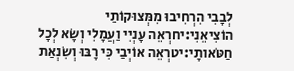לְבָבִי הִרְחִיבוּ מִמְּצוּקוֹתַי הוֹצִיאֵנִי:יחרְאֵה עָנְיִי וַעֲמָלִי וְשָׂא לְכָל חַטֹּאותָי:יטרְאֵה אוֹיְבַי כִּי רָבּוּ וְשִׂנְאַת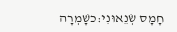חָמָס שְׂנֵאוּנִי:כשָׁמְרָה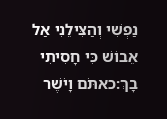נַפְשִׁי וְהַצִּילֵנִי אַל אֵבוֹשׁ כִּי חָסִיתִי בָךְ:כאתֹּם וָיֹשֶׁר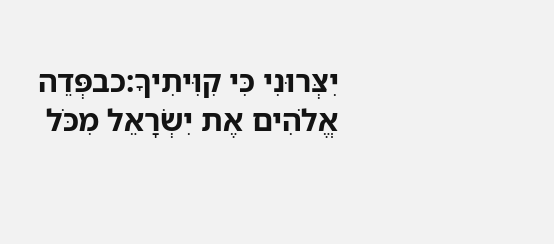יִצְּרוּנִי כִּי קִוִּיתִיךָ:כבפְּדֵה אֱלֹהִים אֶת יִשְׂרָאֵל מִכֹּל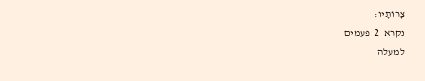צָרוֹתָיו:
נקרא  2  פעמים
למעלה